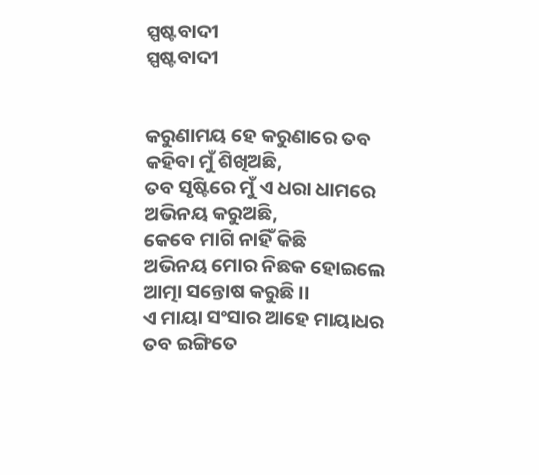ସ୍ପଷ୍ଟବାଦୀ
ସ୍ପଷ୍ଟବାଦୀ


କରୁଣାମୟ ହେ କରୁଣାରେ ତବ
କହିବା ମୁଁ ଶିଖିଅଛି,
ତବ ସୃଷ୍ଟିରେ ମୁଁ ଏ ଧରା ଧାମରେ
ଅଭିନୟ କରୁଅଛି,
କେବେ ମାଗି ନାହିଁ କିଛି
ଅଭିନୟ ମୋର ନିଛକ ହୋଇଲେ
ଆତ୍ମା ସନ୍ତୋଷ କରୁଛି ।।
ଏ ମାୟା ସଂସାର ଆହେ ମାୟାଧର
ତବ ଇଙ୍ଗିତେ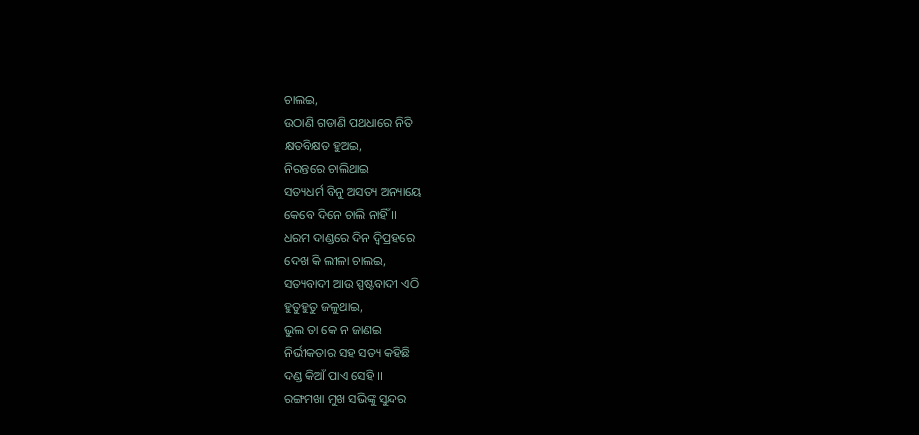ଚାଲଇ,
ଉଠାଣି ଗଡାଣି ପଥଧାରେ ନିତି
କ୍ଷତବିକ୍ଷତ ହୁଅଇ,
ନିରନ୍ତରେ ଚାଲିଥାଇ
ସତ୍ୟଧର୍ମ ବିନୁ ଅସତ୍ୟ ଅନ୍ୟାୟେ
କେବେ ଦିନେ ଚାଲି ନାହିଁ ।।
ଧରମ ଦାଣ୍ଡରେ ଦିନ ଦ୍ବିପ୍ରହରେ
ଦେଖ କି ଲୀଳା ଚାଲଇ,
ସତ୍ୟବାଦୀ ଆଉ ସ୍ପଷ୍ଟବାଦୀ ଏଠି
ହୁତୁହୁତୁ ଜଳୁଥାଇ,
ଭୁଲ ତା କେ ନ ଜାଣଇ
ନିର୍ଭୀକତାର ସହ ସତ୍ୟ କହିଛି
ଦଣ୍ଡ କିଆଁ ପାଏ ସେହି ।।
ରଙ୍ଗମଖା ମୁଖ ସଭିଙ୍କୁ ସୁନ୍ଦର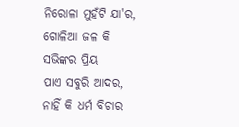ନିରୋଳା ମୁହଁଟି ଯା'ର,
ଗୋଳିଆ ଜଳ କି ସଭିଙ୍କର ପ୍ରିୟ
ପାଏ ସବୁରି ଆଦର,
ନାହିଁ କି ଧର୍ମ ବିଚାର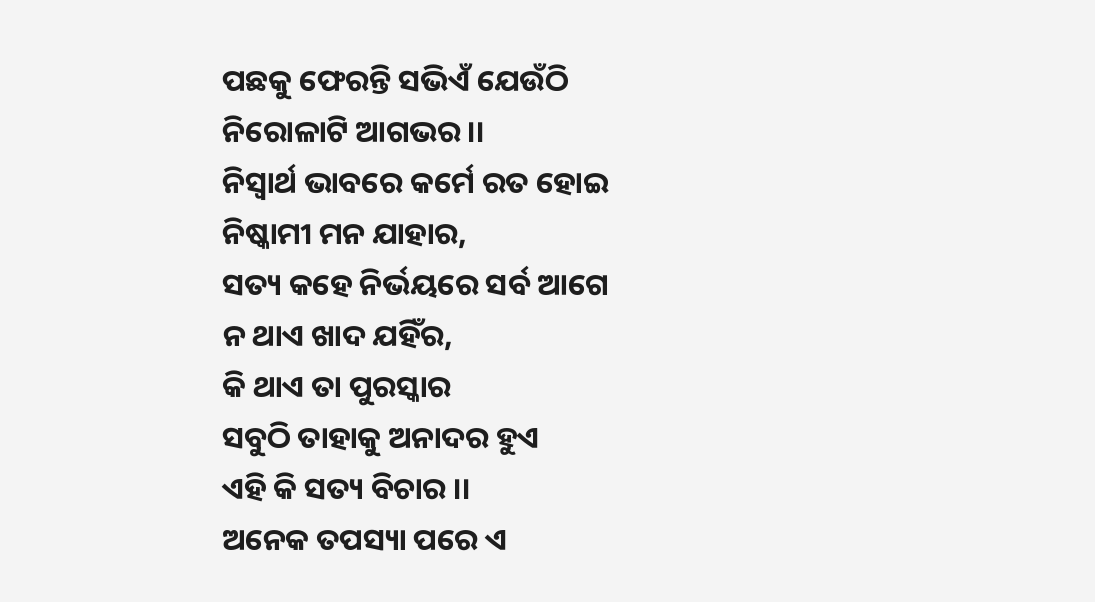ପଛକୁ ଫେରନ୍ତି ସଭିଏଁ ଯେଉଁଠି
ନିରୋଳାଟି ଆଗଭର ।।
ନିସ୍ବାର୍ଥ ଭାବରେ କର୍ମେ ରତ ହୋଇ
ନିଷ୍କାମୀ ମନ ଯାହାର,
ସତ୍ୟ କହେ ନିର୍ଭୟରେ ସର୍ବ ଆଗେ
ନ ଥାଏ ଖାଦ ଯହିଁର,
କି ଥାଏ ତା ପୁରସ୍କାର
ସବୁଠି ତାହାକୁ ଅନାଦର ହୁଏ
ଏହି କି ସତ୍ୟ ବିଚାର ।।
ଅନେକ ତପସ୍ୟା ପରେ ଏ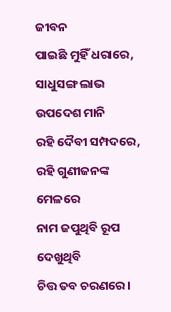ଜୀବନ
ପାଇଛି ମୁହିଁ ଧରାରେ,
ସାଧୁସଙ୍ଗ ଲାଭ ଉପଦେଶ ମାନି
ରହି ଦୈବୀ ସମ୍ପଦରେ,
ରହି ଗୁଣୀଜନଙ୍କ ମେଳରେ
ନାମ ଜପୁଥିବି ରୂପ ଦେଖୁଥିବି
ଚିତ୍ତ ତବ ଚରଣରେ ।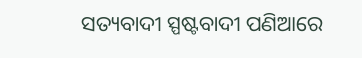ସତ୍ୟବାଦୀ ସ୍ପଷ୍ଟବାଦୀ ପଣିଆରେ